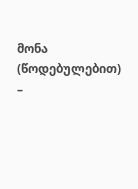მონა (წოდებულებით) –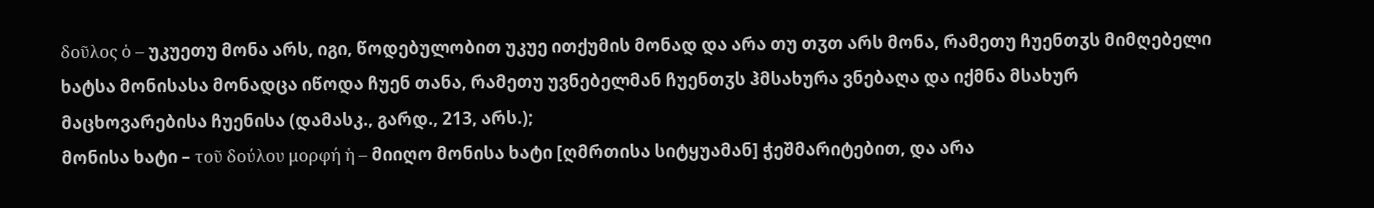δοῦλος ὁ – უკუეთუ მონა არს, იგი, წოდებულობით უკუე ითქუმის მონად და არა თუ თჳთ არს მონა, რამეთუ ჩუენთჳს მიმღებელი ხატსა მონისასა მონადცა იწოდა ჩუენ თანა, რამეთუ უვნებელმან ჩუენთჳს ჰმსახურა ვნებაღა და იქმნა მსახურ მაცხოვარებისა ჩუენისა (დამასკ., გარდ., 213, არს.);
მონისა ხატი – τοῦ δούλου μορφή ἡ – მიიღო მონისა ხატი [ღმრთისა სიტყუამან] ჭეშმარიტებით, და არა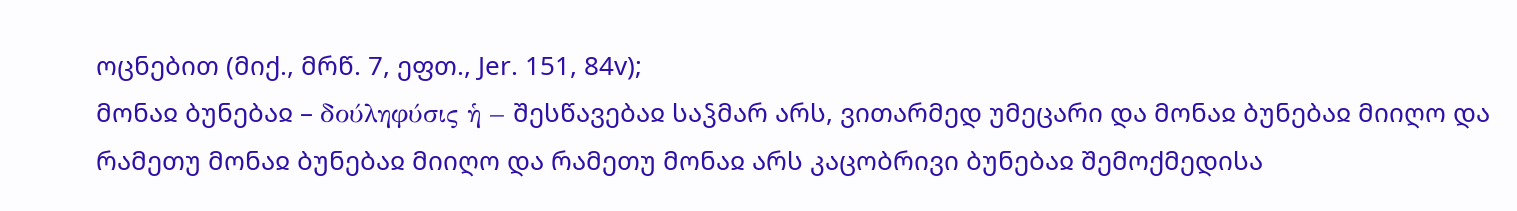ოცნებით (მიქ., მრწ. 7, ეფთ., Jer. 151, 84v);
მონაჲ ბუნებაჲ – δούληφύσις ἡ – შესწავებაჲ საჴმარ არს, ვითარმედ უმეცარი და მონაჲ ბუნებაჲ მიიღო და რამეთუ მონაჲ ბუნებაჲ მიიღო და რამეთუ მონაჲ არს კაცობრივი ბუნებაჲ შემოქმედისა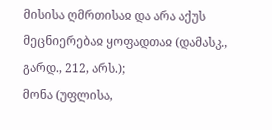მისისა ღმრთისაჲ და არა აქუს მეცნიერებაჲ ყოფადთაჲ (დამასკ., გარდ., 212, არს.);
მონა (უფლისა,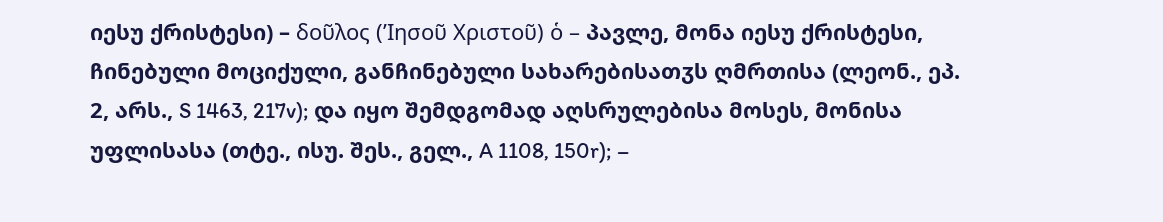იესუ ქრისტესი) – δοῦλος (’Ιησοῦ Χριστοῦ) ὁ – პავლე, მონა იესუ ქრისტესი, ჩინებული მოციქული, განჩინებული სახარებისათჳს ღმრთისა (ლეონ., ეპ. 2, არს., S 1463, 217v); და იყო შემდგომად აღსრულებისა მოსეს, მონისა უფლისასა (თტე., ისუ. შეს., გელ., A 1108, 150r); –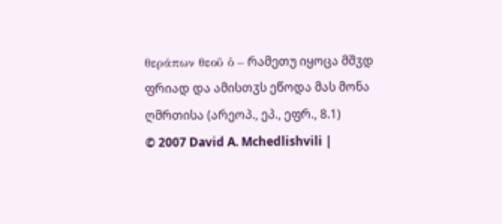θεράπων θεοῦ ὁ – რამეთუ იყოცა მშჳდ ფრიად და ამისთჳს ეწოდა მას მონა ღმრთისა (არეოპ., ეპ., ეფრ., 8.1)
© 2007 David A. Mchedlishvili |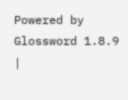Powered by Glossword 1.8.9 |